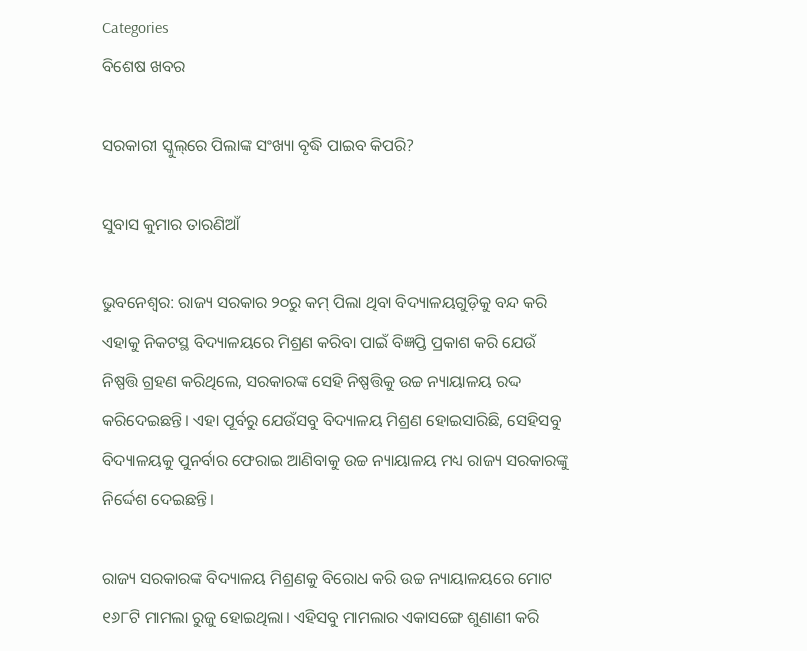Categories
ବିଶେଷ ଖବର

ସରକାରୀ ସ୍କୁଲ୍‌ରେ ପିଲାଙ୍କ ସଂଖ୍ୟା ବୃଦ୍ଧି ପାଇବ କିପରି?

ସୁବାସ କୁମାର ତାରଣିଆଁ

ଭୁବନେଶ୍ବର: ରାଜ୍ୟ ସରକାର ୨୦ରୁ କମ୍ ପିଲା ଥିବା ବିଦ୍ୟାଳୟଗୁଡ଼ିକୁ ବନ୍ଦ କରି ଏହାକୁ ନିକଟସ୍ଥ ବିଦ୍ୟାଳୟରେ ମିଶ୍ରଣ କରିବା ପାଇଁ ବିଜ୍ଞପ୍ତି ପ୍ରକାଶ କରି ଯେଉଁ ନିଷ୍ପତ୍ତି ଗ୍ରହଣ କରିଥିଲେ, ସରକାରଙ୍କ ସେହି ନିଷ୍ପତ୍ତିକୁ ଉଚ୍ଚ ନ୍ୟାୟାଳୟ ରଦ୍ଦ କରିଦେଇଛନ୍ତି। ଏହା ପୂର୍ବରୁ ଯେଉଁସବୁ ବିଦ୍ୟାଳୟ ମିଶ୍ରଣ ହୋଇସାରିଛି, ସେହିସବୁ ବିଦ୍ୟାଳୟକୁ ପୁନର୍ବାର ଫେରାଇ ଆଣିବାକୁ ଉଚ୍ଚ ନ୍ୟାୟାଳୟ ମଧ୍ୟ ରାଜ୍ୟ ସରକାରଙ୍କୁ ନିର୍ଦ୍ଦେଶ ଦେଇଛନ୍ତି।

ରାଜ୍ୟ ସରକାରଙ୍କ ବିଦ୍ୟାଳୟ ମିଶ୍ରଣକୁ ବିରୋଧ କରି ଉଚ୍ଚ ନ୍ୟାୟାଳୟରେ ମୋଟ ୧୬୮ଟି ମାମଲା ରୁଜୁ ହୋଇଥିଲା। ଏହିସବୁ ମାମଲାର ଏକାସଙ୍ଗେ ଶୁଣାଣୀ କରି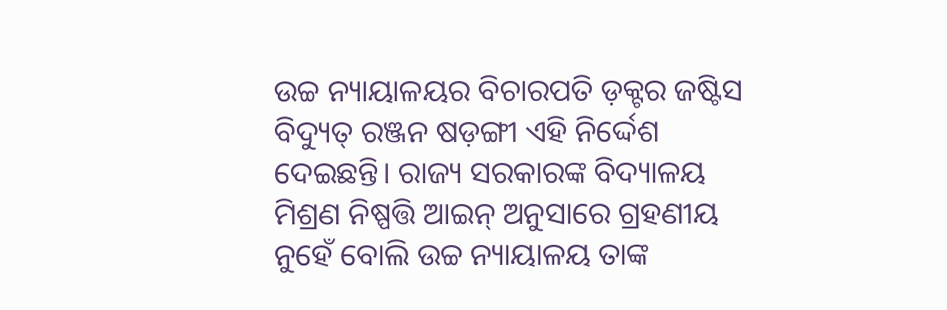ଉଚ୍ଚ ନ୍ୟାୟାଳୟର ବିଚାରପତି ଡ଼କ୍ଟର ଜଷ୍ଟିସ ବିଦ୍ୟୁତ୍ ରଞ୍ଜନ ଷଡ଼ଙ୍ଗୀ ଏହି ନିର୍ଦ୍ଦେଶ ଦେଇଛନ୍ତି। ରାଜ୍ୟ ସରକାରଙ୍କ ବିଦ୍ୟାଳୟ ମିଶ୍ରଣ ନିଷ୍ପତ୍ତି ଆଇନ୍ ଅନୁସାରେ ଗ୍ରହଣୀୟ ନୁହେଁ ବୋଲି ଉଚ୍ଚ ନ୍ୟାୟାଳୟ ତାଙ୍କ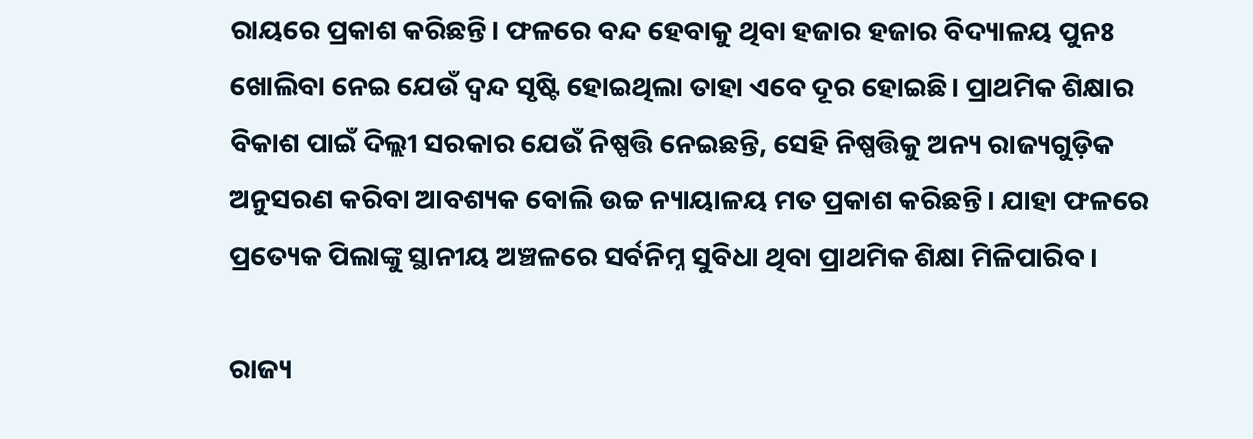ରାୟରେ ପ୍ରକାଶ କରିଛନ୍ତି। ଫଳରେ ବନ୍ଦ ହେବାକୁ ଥିବା ହଜାର ହଜାର ବିଦ୍ୟାଳୟ ପୁନଃ ଖୋଲିବା ନେଇ ଯେଉଁ ଦ୍ୱନ୍ଦ ସୃଷ୍ଟି ହୋଇଥିଲା ତାହା ଏବେ ଦୂର ହୋଇଛି। ପ୍ରାଥମିକ ଶିକ୍ଷାର ବିକାଶ ପାଇଁ ଦିଲ୍ଲୀ ସରକାର ଯେଉଁ ନିଷ୍ପତ୍ତି ନେଇଛନ୍ତି, ସେହି ନିଷ୍ପତ୍ତିକୁ ଅନ୍ୟ ରାଜ୍ୟଗୁଡ଼ିକ ଅନୁସରଣ କରିବା ଆବଶ୍ୟକ ବୋଲି ଉଚ୍ଚ ନ୍ୟାୟାଳୟ ମତ ପ୍ରକାଶ କରିଛନ୍ତି। ଯାହା ଫଳରେ ପ୍ରତ୍ୟେକ ପିଲାଙ୍କୁ ସ୍ଥାନୀୟ ଅଞ୍ଚଳରେ ସର୍ବନିମ୍ନ ସୁବିଧା ଥିବା ପ୍ରାଥମିକ ଶିକ୍ଷା ମିଳିପାରିବ।

ରାଜ୍ୟ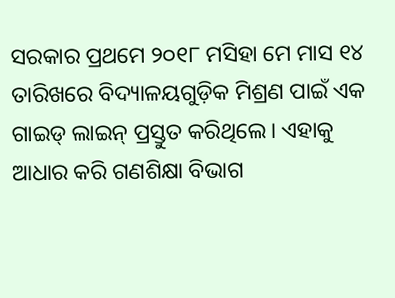ସରକାର ପ୍ରଥମେ ୨୦୧୮ ମସିହା ମେ ମାସ ୧୪ ତାରିଖରେ ବିଦ୍ୟାଳୟଗୁଡ଼ିକ ମିଶ୍ରଣ ପାଇଁ ଏକ ଗାଇଡ୍ ଲାଇନ୍ ପ୍ରସ୍ତୁତ କରିଥିଲେ। ଏହାକୁ ଆଧାର କରି ଗଣଶିକ୍ଷା ବିଭାଗ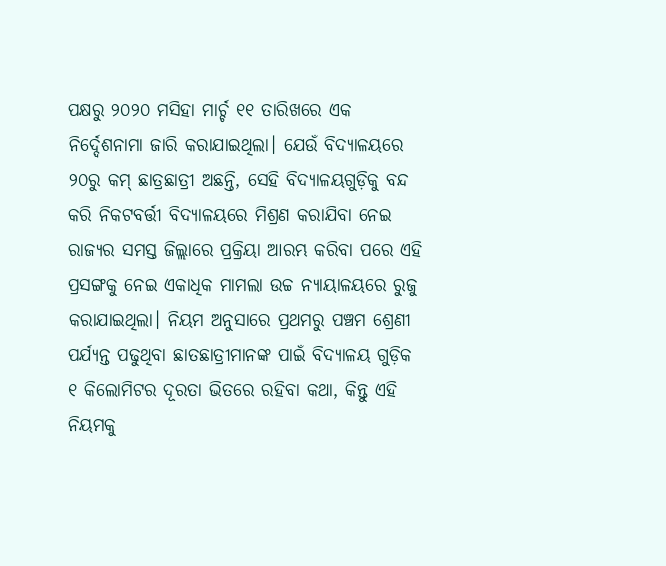ପକ୍ଷରୁ ୨୦୨୦ ମସିହା ମାର୍ଚ୍ଚ ୧୧ ତାରିଖରେ ଏକ ନିର୍ଦ୍ଦେଶନାମା ଜାରି କରାଯାଇଥିଲା। ଯେଉଁ ବିଦ୍ୟାଳୟରେ ୨୦ରୁ କମ୍ ଛାତ୍ରଛାତ୍ରୀ ଅଛନ୍ତି, ସେହି ବିଦ୍ୟାଳୟଗୁଡ଼ିକୁ ବନ୍ଦ କରି ନିକଟବର୍ତ୍ତୀ ବିଦ୍ୟାଳୟରେ ମିଶ୍ରଣ କରାଯିବା ନେଇ ରାଜ୍ୟର ସମସ୍ତ ଜିଲ୍ଲାରେ ପ୍ରକ୍ରିୟା ଆରମ୍ଭ କରିବା ପରେ ଏହି ପ୍ରସଙ୍ଗକୁ ନେଇ ଏକାଧିକ ମାମଲା ଉଚ୍ଚ ନ୍ୟାୟାଳୟରେ ରୁଜୁ କରାଯାଇଥିଲା। ନିୟମ ଅନୁସାରେ ପ୍ରଥମରୁ ପଞ୍ଚମ ଶ୍ରେଣୀ ପର୍ଯ୍ୟନ୍ତ ପଢୁଥିବା ଛାତଛାତ୍ରୀମାନଙ୍କ ପାଇଁ ବିଦ୍ୟାଳୟ ଗୁଡ଼ିକ ୧ କିଲୋମିଟର ଦୂରତା ଭିତରେ ରହିବା କଥା, କିନ୍ତୁ ଏହି ନିୟମକୁ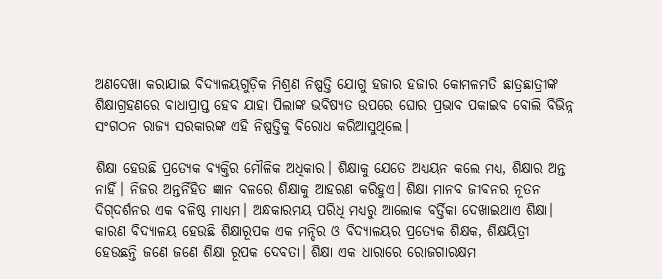ଅଣଦେଖା କରାଯାଇ ବିଦ୍ୟାଳୟଗୁଡ଼ିକ ମିଶ୍ରଣ ନିଷ୍ପତ୍ତି ଯୋଗୁ ହଜାର ହଜାର କୋମଳମତି ଛାତ୍ରଛାତ୍ରୀଙ୍କ ଶିକ୍ଷାଗ୍ରହଣରେ ବାଧାପ୍ରାପ୍ତ ହେବ ଯାହା ପିଲାଙ୍କ ଭବିଷ୍ୟତ ଉପରେ ଘୋର ପ୍ରଭାବ ପକାଇବ ବୋଲି ବିଭିନ୍ନ ସଂଗଠନ ରାଜ୍ୟ ସରକାରଙ୍କ ଏହି ନିଷ୍ପତ୍ତିକୁ ବିରୋଧ କରିଆସୁଥିଲେ।

ଶିକ୍ଷା ହେଉଛି ପ୍ରତ୍ୟେକ ବ୍ୟକ୍ତିର ମୌଳିକ ଅଧିକାର। ଶିକ୍ଷାକୁ ଯେତେ ଅଧ୍ୟୟନ କଲେ ମଧ୍ୟ, ଶିକ୍ଷାର ଅନ୍ତ ନାହିଁ। ନିଜର ଅନ୍ତର୍ନିହିତ ଜ୍ଞାନ ବଳରେ ଶିକ୍ଷାକୁ ଆହରଣ କରିହୁଏ। ଶିକ୍ଷା ମାନବ ଜୀବନର ନୂତନ ଦିଗ୍‌ଦର୍ଶନର ଏକ ବଳିଷ୍ଠ ମାଧ୍ୟମ। ଅନ୍ଧକାରମୟ ପରିଧି ମଧ୍ୟରୁ ଆଲୋକ ବର୍ତ୍ତିକା ଦେଖାଇଥାଏ ଶିକ୍ଷା। କାରଣ ବିଦ୍ୟାଳୟ ହେଉଛି ଶିକ୍ଷାରୂପକ ଏକ ମନ୍ଦିର ଓ ବିଦ୍ୟାଳୟର ପ୍ରତ୍ୟେକ ଶିକ୍ଷକ, ଶିକ୍ଷୟିତ୍ରୀ ହେଉଛନ୍ତି ଜଣେ ଜଣେ ଶିକ୍ଷା ରୂପକ ଦେବତା। ଶିକ୍ଷା ଏକ ଧାରାରେ ରୋଜଗାରକ୍ଷମ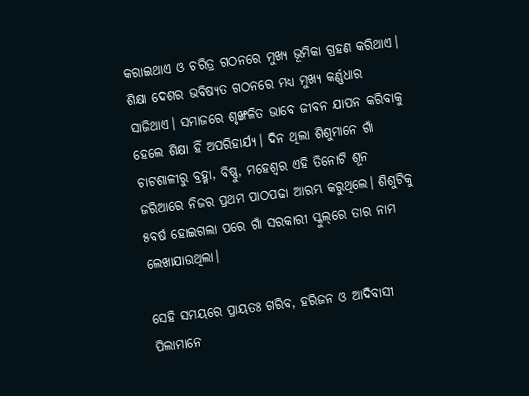କରାଇଥାଏ ଓ ଚରିତ୍ର ଗଠନରେ ମୁଖ୍ୟ ଭୂମିକା ଗ୍ରହଣ କରିଥାଏ। ଶିକ୍ଷା ଦେଶର ଭବିଷ୍ୟତ ଗଠନରେ ମଧ୍ୟ ମୁଖ୍ୟ କର୍ଣ୍ଣଧାର ସାଜିଥାଏ। ସମାଜରେ ଶୃଙ୍ଖଳିତ ଭାବେ ଜୀବନ ଯାପନ କରିବାକୁ ହେଲେ ଶିକ୍ଷା ହିଁ ଅପରିହାର୍ଯ୍ୟ। ଦିନ ଥିଲା ଶିଶୁମାନେ ଗାଁ ଚାଟଶାଳୀରୁ ବ୍ରହ୍ମା, ବିଷ୍ଣୁ, ମହେଶ୍ୱର ଏହି ତିନୋଟି ଶୂନ ଜରିଆରେ ନିଜର ପ୍ରଥମ ପାଠପଢା ଆରମ୍ଭ କରୁଥିଲେ। ଶିଶୁଟିକୁ ୫ବର୍ଷ ହୋଇଗଲା ପରେ ଗାଁ ସରକାରୀ ସ୍କୁଲ୍‌ରେ ତାର ନାମ ଲେଖାଯାଉଥିଲା।

ସେହି ସମୟରେ ପ୍ରାୟତଃ ଗରିବ, ହରିଜନ ଓ ଆଦିବାସୀ ପିଲାମାନେ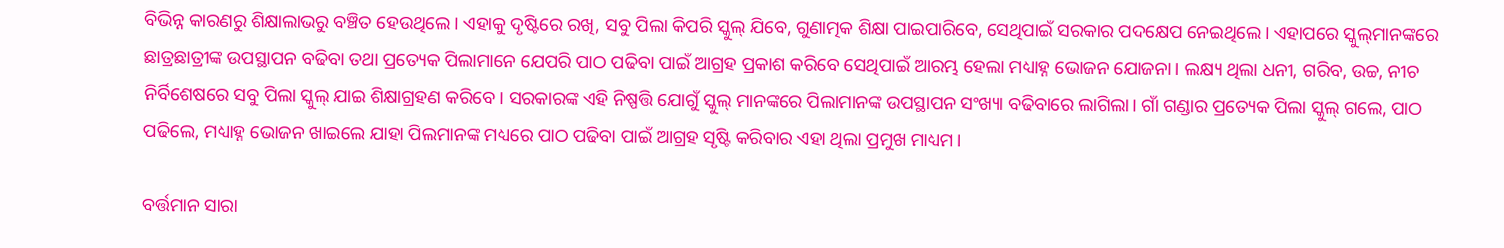ବିଭିନ୍ନ କାରଣରୁ ଶିକ୍ଷାଲାଭରୁ ବଞ୍ଚିତ ହେଉଥିଲେ। ଏହାକୁ ଦୃଷ୍ଟିରେ ରଖି, ସବୁ ପିଲା କିପରି ସ୍କୁଲ୍ ଯିବେ, ଗୁଣାତ୍ମକ ଶିକ୍ଷା ପାଇପାରିବେ, ସେଥିପାଇଁ ସରକାର ପଦକ୍ଷେପ ନେଇଥିଲେ। ଏହାପରେ ସ୍କୁଲ୍‌ମାନଙ୍କରେ ଛାତ୍ରଛାତ୍ରୀଙ୍କ ଉପସ୍ଥାପନ ବଢିବା ତଥା ପ୍ରତ୍ୟେକ ପିଲାମାନେ ଯେପରି ପାଠ ପଢିବା ପାଇଁ ଆଗ୍ରହ ପ୍ରକାଶ କରିବେ ସେଥିପାଇଁ ଆରମ୍ଭ ହେଲା ମଧ୍ୟାହ୍ନ ଭୋଜନ ଯୋଜନା। ଲକ୍ଷ୍ୟ ଥିଲା ଧନୀ, ଗରିବ, ଉଚ୍ଚ, ନୀଚ ନିର୍ବିଶେଷରେ ସବୁ ପିଲା ସ୍କୁଲ୍ ଯାଇ ଶିକ୍ଷାଗ୍ରହଣ କରିବେ। ସରକାରଙ୍କ ଏହି ନିଷ୍ପତ୍ତି ଯୋଗୁଁ ସ୍କୁଲ୍ ମାନଙ୍କରେ ପିଲାମାନଙ୍କ ଉପସ୍ଥାପନ ସଂଖ୍ୟା ବଢିବାରେ ଲାଗିଲା। ଗାଁ ଗଣ୍ଡାର ପ୍ରତ୍ୟେକ ପିଲା ସ୍କୁଲ୍ ଗଲେ, ପାଠ ପଢିଲେ, ମଧ୍ୟାହ୍ନ ଭୋଜନ ଖାଇଲେ ଯାହା ପିଲମାନଙ୍କ ମଧ୍ୟରେ ପାଠ ପଢିବା ପାଇଁ ଆଗ୍ରହ ସୃଷ୍ଟି କରିବାର ଏହା ଥିଲା ପ୍ରମୁଖ ମାଧ୍ୟମ।

ବର୍ତ୍ତମାନ ସାରା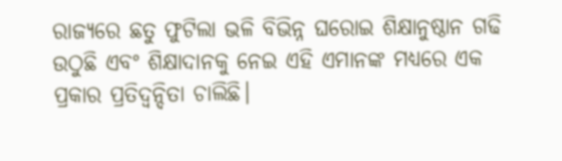ରାଜ୍ୟରେ ଛତୁ ଫୁଟିଲା ଭଳି ବିଭିନ୍ନ ଘରୋଇ ଶିକ୍ଷାନୁଷ୍ଠାନ ଗଢି ଉଠୁଛି ଏବଂ ଶିକ୍ଷାଦାନକୁ ନେଇ ଏହି ଏମାନଙ୍କ ମଧ୍ୟରେ ଏକ ପ୍ରକାର ପ୍ରତିଦ୍ୱନ୍ଦିତା ଚାଲିଛି।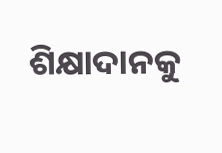ଶିକ୍ଷାଦାନକୁ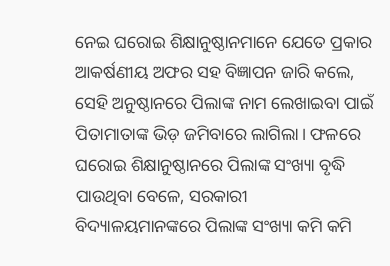ନେଇ ଘରୋଇ ଶିକ୍ଷାନୁଷ୍ଠାନମାନେ ଯେତେ ପ୍ରକାର ଆକର୍ଷଣୀୟ ଅଫର ସହ ବିଜ୍ଞାପନ ଜାରି କଲେ, ସେହି ଅନୁଷ୍ଠାନରେ ପିଲାଙ୍କ ନାମ ଲେଖାଇବା ପାଇଁ ପିତାମାତାଙ୍କ ଭିଡ଼ ଜମିବାରେ ଲାଗିଲା। ଫଳରେ ଘରୋଇ ଶିକ୍ଷାନୁଷ୍ଠାନରେ ପିଲାଙ୍କ ସଂଖ୍ୟା ବୃଦ୍ଧି ପାଉଥିବା ବେଳେ, ସରକାରୀ ବିଦ୍ୟାଳୟମାନଙ୍କରେ ପିଲାଙ୍କ ସଂଖ୍ୟା କମି କମି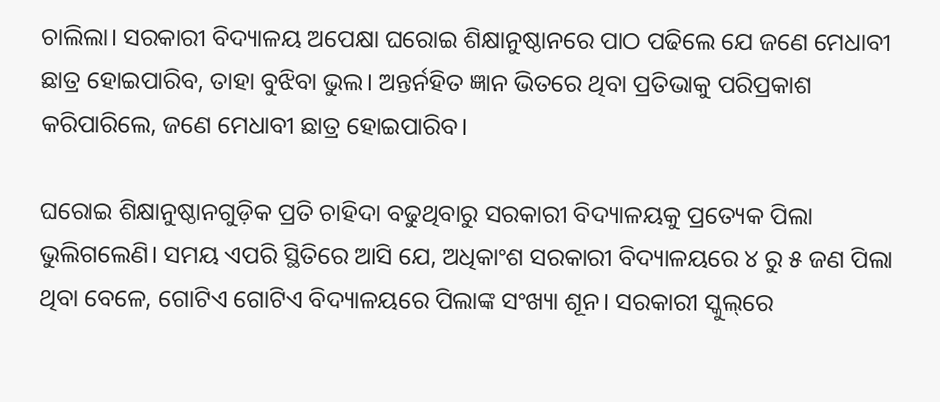ଚାଲିଲା। ସରକାରୀ ବିଦ୍ୟାଳୟ ଅପେକ୍ଷା ଘରୋଇ ଶିକ୍ଷାନୁଷ୍ଠାନରେ ପାଠ ପଢିଲେ ଯେ ଜଣେ ମେଧାବୀ ଛାତ୍ର ହୋଇପାରିବ, ତାହା ବୁଝିବା ଭୁଲ। ଅନ୍ତର୍ନହିତ ଜ୍ଞାନ ଭିତରେ ଥିବା ପ୍ରତିଭାକୁ ପରିପ୍ରକାଶ କରିପାରିଲେ, ଜଣେ ମେଧାବୀ ଛାତ୍ର ହୋଇପାରିବ।

ଘରୋଇ ଶିକ୍ଷାନୁଷ୍ଠାନଗୁଡ଼ିକ ପ୍ରତି ଚାହିଦା ବଢୁଥିବାରୁ ସରକାରୀ ବିଦ୍ୟାଳୟକୁ ପ୍ରତ୍ୟେକ ପିଲା ଭୁଲିଗଲେଣି। ସମୟ ଏପରି ସ୍ଥିତିରେ ଆସି ଯେ, ଅଧିକାଂଶ ସରକାରୀ ବିଦ୍ୟାଳୟରେ ୪ ରୁ ୫ ଜଣ ପିଲା ଥିବା ବେଳେ, ଗୋଟିଏ ଗୋଟିଏ ବିଦ୍ୟାଳୟରେ ପିଲାଙ୍କ ସଂଖ୍ୟା ଶୂନ। ସରକାରୀ ସ୍କୁଲ୍‌ରେ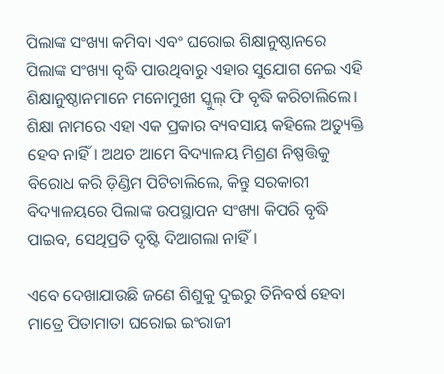ପିଲାଙ୍କ ସଂଖ୍ୟା କମିବା ଏବଂ ଘରୋଇ ଶିକ୍ଷାନୁଷ୍ଠାନରେ ପିଲାଙ୍କ ସଂଖ୍ୟା ବୃଦ୍ଧି ପାଉଥିବାରୁ ଏହାର ସୁଯୋଗ ନେଇ ଏହି ଶିକ୍ଷାନୁଷ୍ଠାନମାନେ ମନୋମୁଖୀ ସ୍କୁଲ୍ ଫି ବୃଦ୍ଧି କରିଚାଲିଲେ। ଶିକ୍ଷା ନାମରେ ଏହା ଏକ ପ୍ରକାର ବ୍ୟବସାୟ କହିଲେ ଅତ୍ୟୁକ୍ତି ହେବ ନାହିଁ। ଅଥଚ ଆମେ ବିଦ୍ୟାଳୟ ମିଶ୍ରଣ ନିଷ୍ପତ୍ତିକୁ ବିରୋଧ କରି ଡ଼ିଣ୍ଡିମ ପିଟିଚାଲିଲେ, କିନ୍ତୁ ସରକାରୀ ବିଦ୍ୟାଳୟରେ ପିଲାଙ୍କ ଉପସ୍ଥାପନ ସଂଖ୍ୟା କିପରି ବୃଦ୍ଧି ପାଇବ, ସେଥିପ୍ରତି ଦୃଷ୍ଟି ଦିଆଗଲା ନାହିଁ।

ଏବେ ଦେଖାଯାଉଛି ଜଣେ ଶିଶୁକୁ ଦୁଇରୁ ତିନିବର୍ଷ ହେବା ମାତ୍ରେ ପିତାମାତା ଘରୋଇ ଇଂରାଜୀ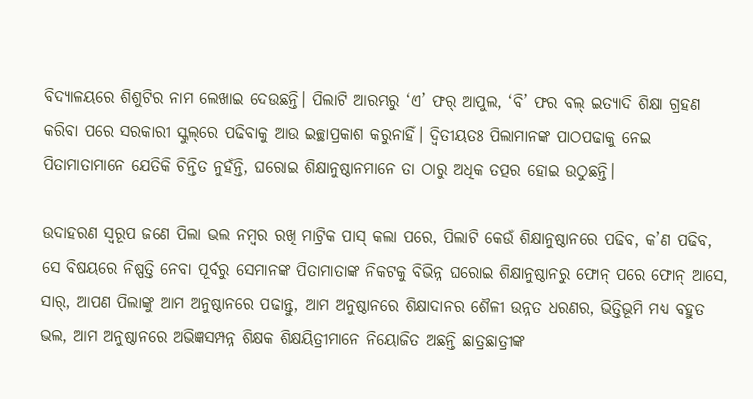ବିଦ୍ୟାଳୟରେ ଶିଶୁଟିର ନାମ ଲେଖାଇ ଦେଉଛନ୍ତି। ପିଲାଟି ଆରମ୍ଭରୁ ‘ଏ’ ଫର୍ ଆପୁଲ, ‘ବି’ ଫର ବଲ୍ ଇତ୍ୟାଦି ଶିକ୍ଷା ଗ୍ରହଣ କରିବା ପରେ ସରକାରୀ ସ୍କୁଲ୍‌ରେ ପଢିବାକୁ ଆଉ ଇଚ୍ଛାପ୍ରକାଶ କରୁନାହିଁ। ଦ୍ୱିତୀୟତଃ ପିଲାମାନଙ୍କ ପାଠପଢାକୁ ନେଇ ପିତାମାତାମାନେ ଯେତିକି ଚିନ୍ତିତ ନୁହଁନ୍ତି, ଘରୋଇ ଶିକ୍ଷାନୁଷ୍ଠାନମାନେ ତା ଠାରୁ ଅଧିକ ତତ୍ପର ହୋଇ ଉଠୁଛନ୍ତି।

ଉଦାହରଣ ସ୍ୱରୂପ ଜଣେ ପିଲା ଭଲ ନମ୍ବର ରଖି ମାଟ୍ରିକ ପାସ୍ କଲା ପରେ, ପିଲାଟି କେଉଁ ଶିକ୍ଷାନୁଷ୍ଠାନରେ ପଢିବ, କ’ଣ ପଢିବ, ସେ ବିଷୟରେ ନିଷ୍ପତ୍ତି ନେବା ପୂର୍ବରୁ ସେମାନଙ୍କ ପିତାମାତାଙ୍କ ନିକଟକୁ ବିଭିନ୍ନ ଘରୋଇ ଶିକ୍ଷାନୁଷ୍ଠାନରୁ ଫୋନ୍ ପରେ ଫୋନ୍ ଆସେ, ସାର୍‌, ଆପଣ ପିଲାଙ୍କୁ ଆମ ଅନୁଷ୍ଠାନରେ ପଢାନ୍ତୁ, ଆମ ଅନୁଷ୍ଠାନରେ ଶିକ୍ଷାଦାନର ଶୈଳୀ ଉନ୍ନତ ଧରଣର, ଭିତ୍ତିଭୂମି ମଧ୍ୟ ବହୁତ ଭଲ, ଆମ ଅନୁଷ୍ଠାନରେ ଅଭିଜ୍ଞସମ୍ପନ୍ନ ଶିକ୍ଷକ ଶିକ୍ଷୟିତ୍ରୀମାନେ ନିୟୋଜିତ ଅଛନ୍ତି ଛାତ୍ରଛାତ୍ରୀଙ୍କ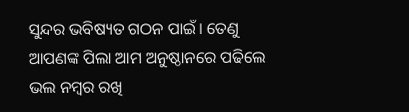ସୁନ୍ଦର ଭବିଷ୍ୟତ ଗଠନ ପାଇଁ। ତେଣୁ ଆପଣଙ୍କ ପିଲା ଆମ ଅନୁଷ୍ଠାନରେ ପଢିଲେ ଭଲ ନମ୍ବର ରଖି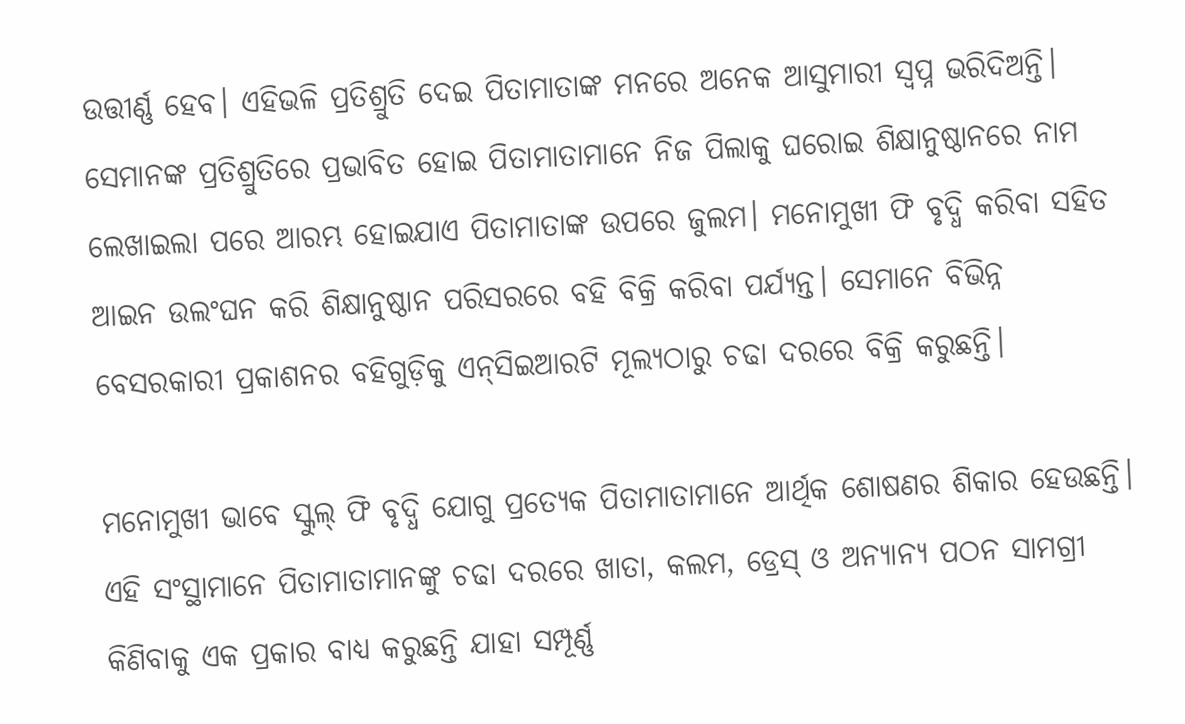ଉତ୍ତୀର୍ଣ୍ଣ ହେବ। ଏହିଭଳି ପ୍ରତିଶ୍ରୁତି ଦେଇ ପିତାମାତାଙ୍କ ମନରେ ଅନେକ ଆସୁମାରୀ ସ୍ୱପ୍ନ ଭରିଦିଅନ୍ତି। ସେମାନଙ୍କ ପ୍ରତିଶ୍ରୁତିରେ ପ୍ରଭାବିତ ହୋଇ ପିତାମାତାମାନେ ନିଜ ପିଲାକୁ ଘରୋଇ ଶିକ୍ଷାନୁଷ୍ଠାନରେ ନାମ ଲେଖାଇଲା ପରେ ଆରମ୍ଭ ହୋଇଯାଏ ପିତାମାତାଙ୍କ ଉପରେ ଜୁଲମ। ମନୋମୁଖୀ ଫି ବୃଦ୍ଧି କରିବା ସହିତ ଆଇନ ଉଲଂଘନ କରି ଶିକ୍ଷାନୁଷ୍ଠାନ ପରିସରରେ ବହି ବିକ୍ରି କରିବା ପର୍ଯ୍ୟନ୍ତ। ସେମାନେ ବିଭିନ୍ନ ବେସରକାରୀ ପ୍ରକାଶନର ବହିଗୁଡ଼ିକୁ ଏନ୍‌ସିଇଆରଟି ମୂଲ୍ୟଠାରୁ ଚଢା ଦରରେ ବିକ୍ରି କରୁଛନ୍ତି।

ମନୋମୁଖୀ ଭାବେ ସ୍କୁଲ୍ ଫି ବୃଦ୍ଧି ଯୋଗୁ ପ୍ରତ୍ୟେକ ପିତାମାତାମାନେ ଆର୍ଥିକ ଶୋଷଣର ଶିକାର ହେଉଛନ୍ତି। ଏହି ସଂସ୍ଥାମାନେ ପିତାମାତାମାନଙ୍କୁ ଚଢା ଦରରେ ଖାତା, କଲମ, ଡ୍ରେସ୍ ଓ ଅନ୍ୟାନ୍ୟ ପଠନ ସାମଗ୍ରୀ କିଣିବାକୁ ଏକ ପ୍ରକାର ବାଧ୍ୟ କରୁଛନ୍ତି ଯାହା ସମ୍ପୂର୍ଣ୍ଣ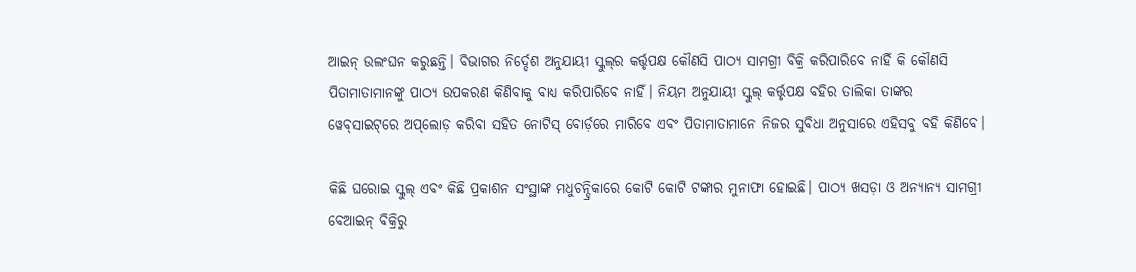ଆଇନ୍ ଉଲଂଘନ କରୁଛନ୍ତି। ବିଭାଗର ନିର୍ଦ୍ଦେଶ ଅନୁଯାୟୀ ସ୍କୁଲ୍‌ର କର୍ତ୍ତୃପକ୍ଷ କୌଣସି ପାଠ୍ୟ ସାମଗ୍ରୀ ବିକ୍ରି କରିପାରିବେ ନାହିଁ କି କୌଣସି ପିତାମାତାମାନଙ୍କୁ ପାଠ୍ୟ ଉପକରଣ କିଣିବାକୁ ବାଧ୍ୟ କରିପାରିବେ ନାହିଁ। ନିୟମ ଅନୁଯାୟୀ ସ୍କୁଲ୍ କର୍ତ୍ତୃପକ୍ଷ ବହିର ତାଲିକା ତାଙ୍କର ୱେବ୍‌ସାଇଟ୍‌ରେ ଅପ୍‌ଲୋଡ଼ କରିବା ସହିତ ନୋଟିସ୍ ବୋର୍ଡ଼ରେ ମାରିବେ ଏବଂ ପିତାମାତାମାନେ ନିଜର ସୁବିଧା ଅନୁସାରେ ଏହିସବୁ ବହି କିଣିବେ।

କିଛି ଘରୋଇ ସ୍କୁଲ୍ ଏବଂ କିଛି ପ୍ରକାଶନ ସଂସ୍ଥାଙ୍କ ମଧୁଚନ୍ଦ୍ରିକାରେ କୋଟି କୋଟି ଟଙ୍କାର ମୁନାଫା ହୋଇଛି। ପାଠ୍ୟ ଖସଡ଼ା ଓ ଅନ୍ୟାନ୍ୟ ସାମଗ୍ରୀ ବେଆଇନ୍ ବିକ୍ରିରୁ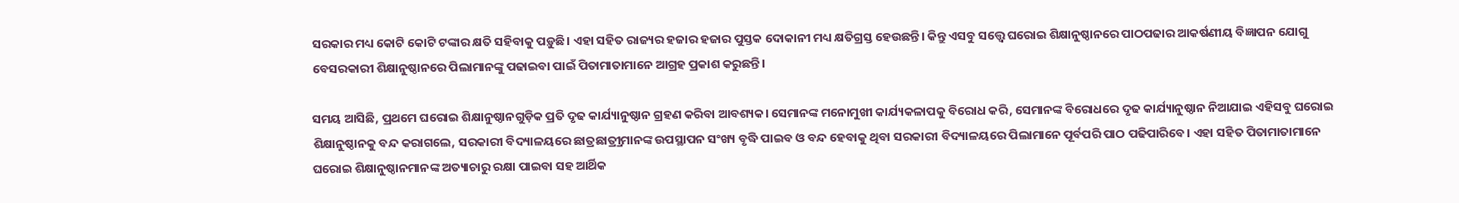ସରକାର ମଧ୍ୟ କୋଟି କୋଟି ଟଙ୍କାର କ୍ଷତି ସହିବାକୁ ପଡ଼ୁଛି। ଏହା ସହିତ ରାଜ୍ୟର ହଜାର ହଜାର ପୁସ୍ତକ ଦୋକାନୀ ମଧ୍ୟ କ୍ଷତିଗ୍ରସ୍ତ ହେଉଛନ୍ତି। କିନ୍ତୁ ଏସବୁ ସତ୍ତ୍ୱେ ଘରୋଇ ଶିକ୍ଷାନୁଷ୍ଠାନରେ ପାଠପଢାର ଆକର୍ଷଣୀୟ ବିଜ୍ଞାପନ ଯୋଗୁ ବେସରକାରୀ ଶିକ୍ଷାନୁଷ୍ଠାନରେ ପିଲାମାନଙ୍କୁ ପଢାଇବା ପାଇଁ ପିତାମାତାମାନେ ଆଗ୍ରହ ପ୍ରକାଶ କରୁଛନ୍ତି।

ସମୟ ଆସିଛି, ପ୍ରଥମେ ଘରୋଇ ଶିକ୍ଷାନୁଷ୍ଠାନଗୁଡ଼ିକ ପ୍ରତି ଦୃଢ କାର୍ଯ୍ୟାନୁଷ୍ଠାନ ଗ୍ରହଣ କରିବା ଆବଶ୍ୟକ। ସେମାନଙ୍କ ମନୋମୁଖୀ କାର୍ଯ୍ୟକଳାପକୁ ବିରୋଧ କରି, ସେମାନଙ୍କ ବିରୋଧରେ ଦୃଢ କାର୍ଯ୍ୟାନୁଷ୍ଠାନ ନିଆଯାଇ ଏହିସବୁ ଘରୋଇ ଶିକ୍ଷାନୁଷ୍ଠାନକୁ ବନ୍ଦ କରାଗଲେ, ସରକାରୀ ବିଦ୍ୟାଳୟରେ ଛାତ୍ରଛାତ୍ର୍ରୀମାନଙ୍କ ଉପସ୍ଥାପନ ସଂଖ୍ୟ ବୃଦ୍ଧି ପାଇବ ଓ ବନ୍ଦ ହେବାକୁ ଥିବା ସରକାରୀ ବିଦ୍ୟାଳୟରେ ପିଲାମାନେ ପୂର୍ବପରି ପାଠ ପଢିପାରିବେ। ଏହା ସହିତ ପିତାମାତାମାନେ ଘରୋଇ ଶିକ୍ଷାନୁଷ୍ଠାନମାନଙ୍କ ଅତ୍ୟାଚାରୁ ରକ୍ଷା ପାଇବା ସହ ଆର୍ଥିକ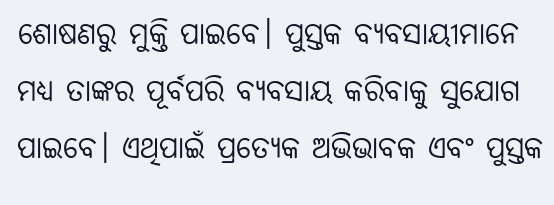ଶୋଷଣରୁ ମୁକ୍ତି ପାଇବେ। ପୁସ୍ତକ ବ୍ୟବସାୟୀମାନେ ମଧ୍ୟ ତାଙ୍କର ପୂର୍ବପରି ବ୍ୟବସାୟ କରିବାକୁ ସୁଯୋଗ ପାଇବେ। ଏଥିପାଇଁ ପ୍ରତ୍ୟେକ ଅଭିଭାବକ ଏବଂ ପୁସ୍ତକ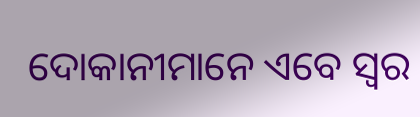ଦୋକାନୀମାନେ ଏବେ ସ୍ୱର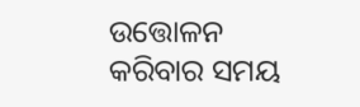ଉତ୍ତୋଳନ କରିବାର ସମୟ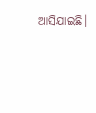ଆସିଯାଇଛି।